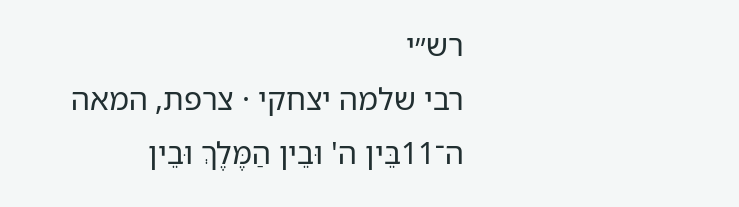רש״י
רבי שלמה יצחקי · צרפת, המאה ה־11בֵּין ה' וּבֵין הַמֶּלֶךְ וּבֵין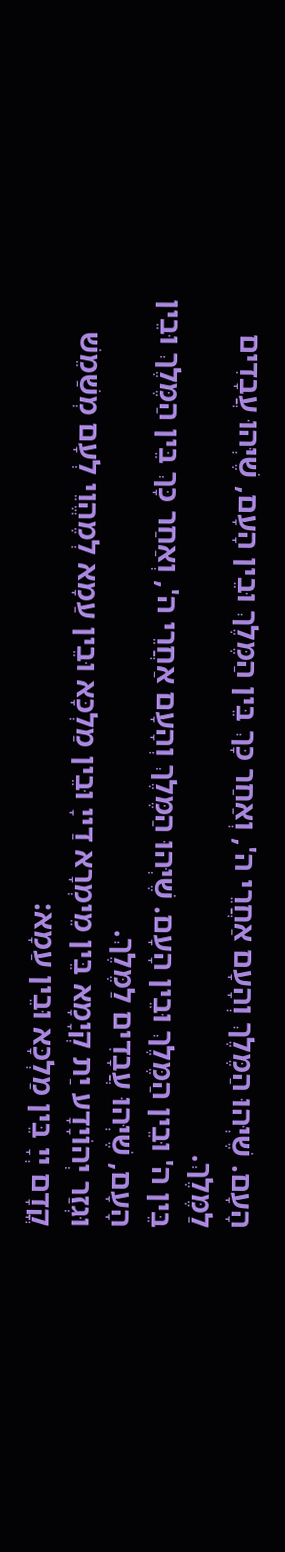הָעָם. שֶׁיְּהוּ הַמֶּלֶךְ וְהָעָם אַחֲרֵי ה', וְאַחַר כָּךְ בֵּין הַמֶּלֶךְ וּבֵין הָעָם, שֶׁיְּהוּ עֲבָדִים לַמֶּלֶךְ.
בֵּין ה' וּבֵין הַמֶּלֶךְ וּבֵין הָעָם. שֶׁיְּהוּ הַמֶּלֶךְ וְהָעָם אַחֲרֵי ה', וְאַחַר כָּךְ בֵּין הַמֶּלֶךְ וּבֵין הָעָם, שֶׁיְּהוּ עֲבָדִים לַמֶּלֶךְ.
וּגְזַר יְהוֹיָדָע יַת קְיָמָא בֵּין מֵימְרָא דַייָ וּבֵין מַלְכָּא וּבֵין עַמָא לְמֶהֱוֵי לְעָם מְשַׁמֵשׁ קֳדָם יְיָ בֵּין מַלְכָּא וּבֵין עַמָא: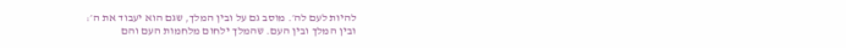להיות לעם לה׳. מוסב גם על ובין המלך, שגם הוא יעבוד את ה׳:
ובין המלך ובין העם. שהמלך ילחום מלחמות העם והם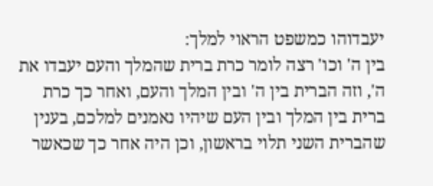יעבדוהו כמשפט הראוי למלך:
בין ה' וכו' רצה לומר כרת ברית שהמלך והעם יעבדו את ה', וזה הברית בין ה' ובין המלך והעם, ואחר כך כרת ברית בין המלך ובין העם שיהיו נאמנים למלכם, בענין שהברית השני תלוי בראשון, וכן היה אחר כך שכאשר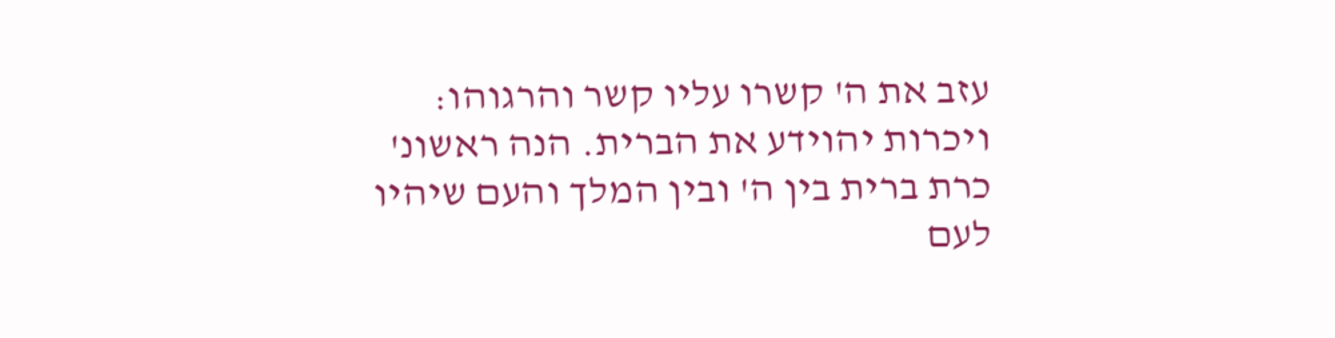עזב את ה' קשרו עליו קשר והרגוהו:
ויכרות יהוידע את הברית. הנה ראשונ' כרת ברית בין ה' ובין המלך והעם שיהיו לעם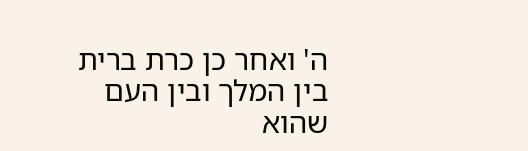ה' ואחר כן כרת ברית בין המלך ובין העם שהוא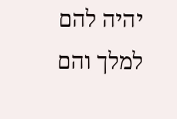יהיה להם למלך והם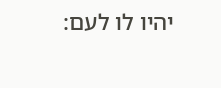יהיו לו לעם: